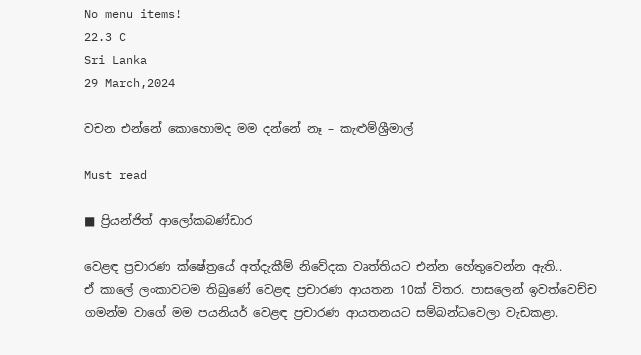No menu items!
22.3 C
Sri Lanka
29 March,2024

වචන එන්නේ කොහොමද මම දන්නේ නෑ – කැළුම්ශ්‍රීමාල්

Must read

■ ප්‍රියන්ජිත් ආලෝකබණ්ඩාර

වෙළඳ ප්‍රචාරණ ක්ෂේත්‍රයේ අත්දැකීම් නිවේදක වෘත්තියට එන්න හේතුවෙන්න ඇති..
ඒ කාලේ ලංකාවටම තිබුණේ වෙළඳ ප්‍රචාරණ ආයතන 10ක් විතර. පාසලෙන් ඉවත්වෙච්ච ගමන්ම වාගේ මම පයනියර් වෙළඳ ප්‍රචාරණ ආයතනයට සම්බන්ධවෙලා වැඩකළා.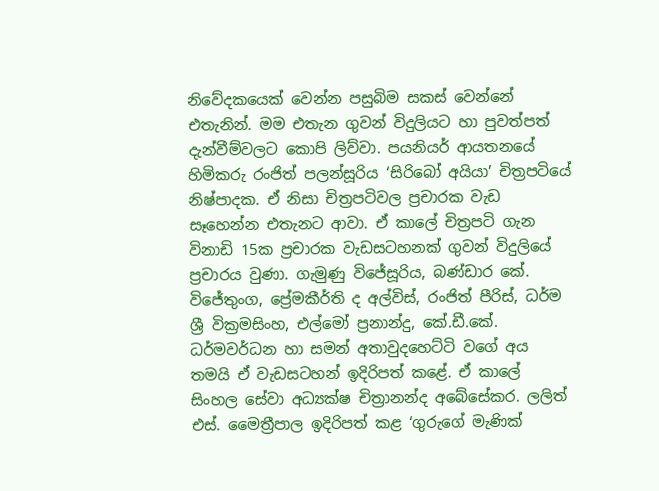නිවේදකයෙක් වෙන්න පසුබිම සකස් වෙන්නේ එතැනින්. මම එතැන ගුවන් විදුලියට හා පුවත්පත් දැන්වීම්වලට කොපි ලිව්වා. පයනියර් ආයතනයේ හිමිකරු රංජිත් පලන්සූරිය ‘සිරිබෝ අයියා’ චිත්‍රපටියේ නිෂ්පාදක. ඒ නිසා චිත්‍රපටිවල ප්‍රචාරක වැඩ සෑහෙන්න එතැනට ආවා. ඒ කාලේ චිත්‍රපටි ගැන විනාඩි 15ක ප්‍රචාරක වැඩසටහනක් ගුවන් විදුලියේ ප්‍රචාරය වුණා. ගැමුණු විජේසූරිය, බණ්ඩාර කේ. විජේතුංග, ප්‍රේමකීර්ති ද අල්විස්, රංජිත් පීරිස්, ධර්ම ශ්‍රී වික්‍රමසිංහ, එල්මෝ ප්‍රනාන්දු, කේ.ඩී.කේ. ධර්මවර්ධන හා සමන් අතාවුදහෙට්ටි වගේ අය තමයි ඒ වැඩසටහන් ඉදිරිපත් කළේ. ඒ කාලේ සිංහල සේවා අධ්‍යක්ෂ චිත්‍රානන්ද අබේසේකර. ලලිත් එස්. මෛත්‍රීපාල ඉදිරිපත් කළ ‘ගුරුගේ මැණික්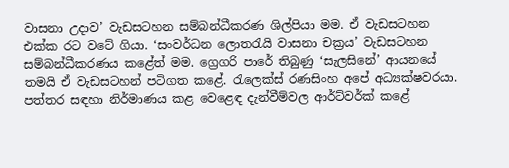වාසනා උදාව’ වැඩසටහන සම්බන්ධීකරණ ශිල්පියා මම. ඒ වැඩසටහන එක්ක රට වටේ ගියා. ‘සංවර්ධන ලොතරැයි වාසනා චක්‍රය’ වැඩසටහන සම්බන්ධීකරණය කළේත් මම. ග්‍රෙගරි පාරේ තිබුණු ‘සැලසිනේ’ ආයනයේ තමයි ඒ වැඩසටහන් පටිගත කළේ. රැලෙක්ස් රණසිංහ අපේ අධ්‍යක්ෂවරයා. පත්තර සඳහා නිර්මාණය කළ වෙළෙඳ දැන්වීම්වල ආර්ට්වර්ක් කළේ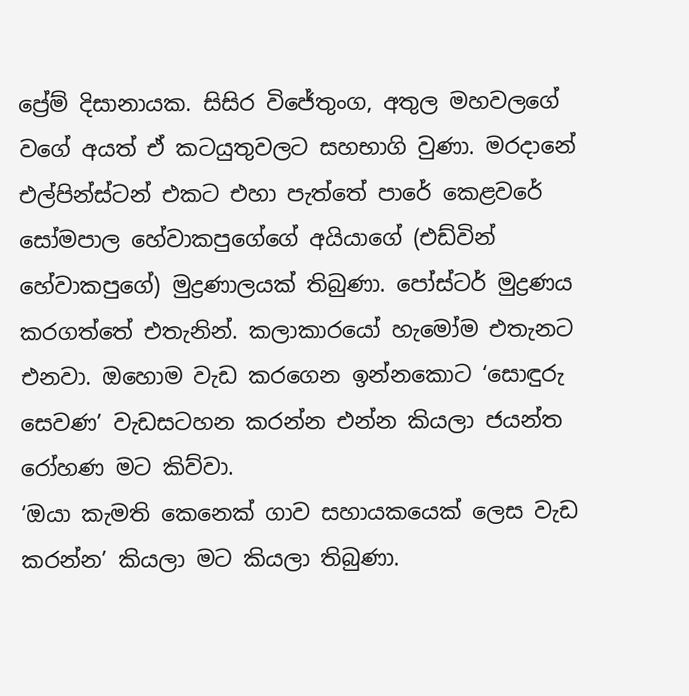ප්‍රේම් දිසානායක. සිසිර විජේතුංග, අතුල මහවලගේ වගේ අයත් ඒ කටයුතුවලට සහභාගි වුණා. මරදානේ එල්පින්ස්ටන් එකට එහා පැත්තේ පාරේ කෙළවරේ සෝමපාල හේවාකපුගේගේ අයියාගේ (එඩ්වින් හේවාකපුගේ) මුද්‍රණාලයක් තිබුණා. පෝස්ටර් මුද්‍රණය කරගත්තේ එතැනින්. කලාකාරයෝ හැමෝම එතැනට එනවා. ඔහොම වැඩ කරගෙන ඉන්නකොට ‘සොඳුරු සෙවණ’ වැඩසටහන කරන්න එන්න කියලා ජයන්ත රෝහණ මට කිව්වා.
‘ඔයා කැමති කෙනෙක් ගාව සහායකයෙක් ලෙස වැඩ කරන්න’ කියලා මට කියලා තිබුණා.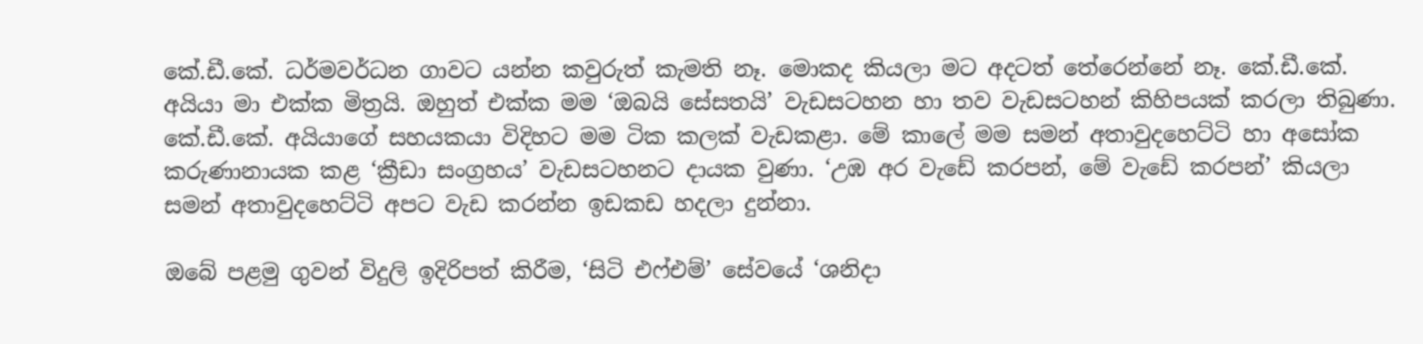කේ.ඩී.කේ. ධර්මවර්ධන ගාවට යන්න කවුරුත් කැමති නෑ. මොකද කියලා මට අදටත් තේරෙන්නේ නෑ. කේ.ඩී.කේ. අයියා මා එක්ක මිත්‍රයි. ඔහුත් එක්ක මම ‘ඔබයි සේසතයි’ වැඩසටහන හා තව වැඩසටහන් කිහිපයක් කරලා තිබුණා. කේ.ඩී.කේ. අයියාගේ සහයකයා විදිහට මම ටික කලක් වැඩකළා. මේ කාලේ මම සමන් අතාවුදහෙට්ටි හා අසෝක කරුණානායක කළ ‘ක්‍රීඩා සංග්‍රහය’ වැඩසටහනට දායක වුණා. ‘උඹ අර වැඩේ කරපන්, මේ වැඩේ කරපන්’ කියලා සමන් අතාවුදහෙට්ටි අපට වැඩ කරන්න ඉඩකඩ හදලා දුන්නා.

ඔබේ පළමු ගුවන් විදුලි ඉදිරිපත් කිරීම, ‘සිටි එෆ්එම්’ සේවයේ ‘ශනිදා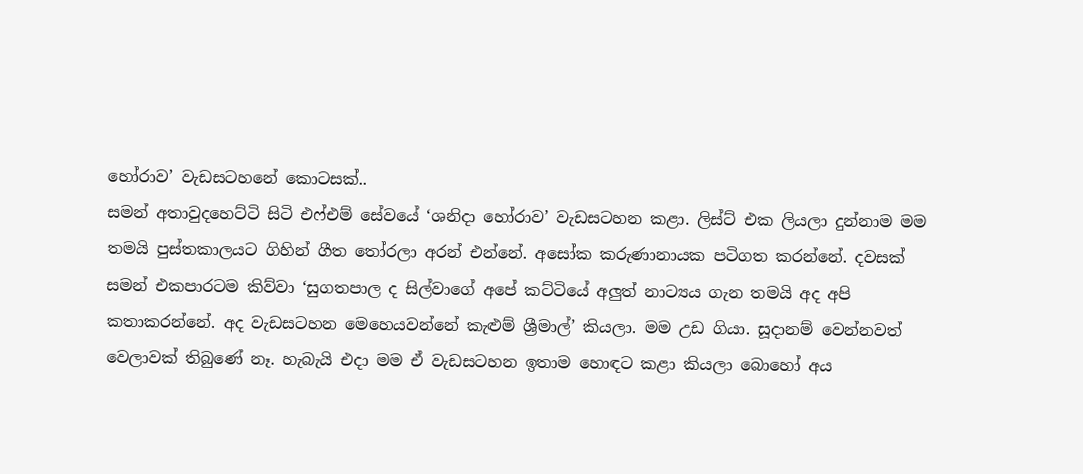හෝරාව’ වැඩසටහනේ කොටසක්..
සමන් අතාවුදහෙට්ටි සිටි එෆ්එම් සේවයේ ‘ශනිදා හෝරාව’ වැඩසටහන කළා. ලිස්ට් එක ලියලා දුන්නාම මම තමයි පුස්තකාලයට ගිහින් ගීත තෝරලා අරන් එන්නේ. අසෝක කරුණානායක පටිගත කරන්නේ. දවසක් සමන් එකපාරටම කිව්වා ‘සුගතපාල ද සිල්වාගේ අපේ කට්ටියේ අලුත් නාට්‍යය ගැන තමයි අද අපි කතාකරන්නේ. අද වැඩසටහන මෙහෙයවන්නේ කැළුම් ශ්‍රීමාල්’ කියලා. මම උඩ ගියා. සූදානම් වෙන්නවත් වෙලාවක් තිබුණේ නෑ. හැබැයි එදා මම ඒ වැඩසටහන ඉතාම හොඳට කළා කියලා බොහෝ අය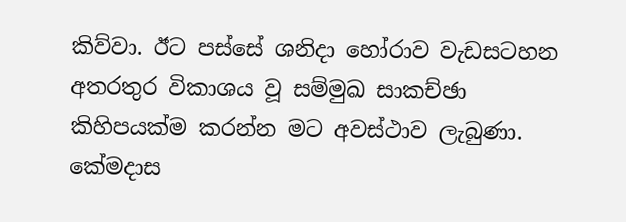කිව්වා. ඊට පස්සේ ශනිදා හෝරාව වැඩසටහන අතරතුර විකාශය වූ සම්මුඛ සාකච්ඡා කිහිපයක්ම කරන්න මට අවස්ථාව ලැබුණා. කේමදාස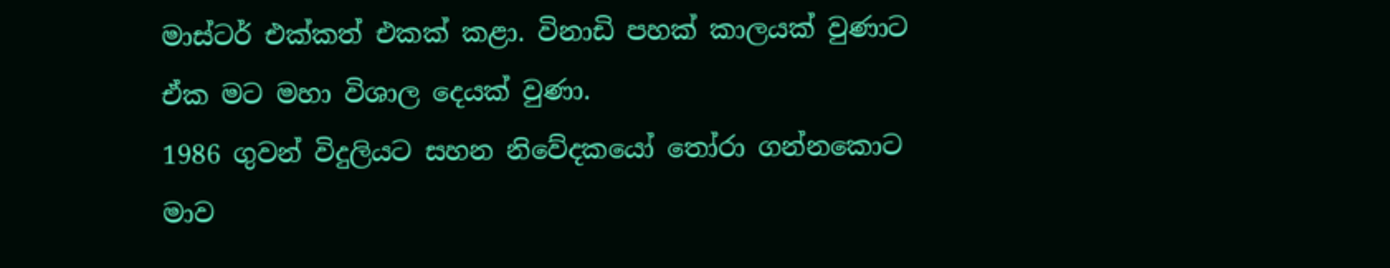මාස්ටර් එක්කත් එකක් කළා. විනාඩි පහක් කාලයක් වුණාට ඒක මට මහා විශාල දෙයක් වුණා.
1986 ගුවන් විදුලියට සහන නිවේදකයෝ තෝරා ගන්නකොට මාව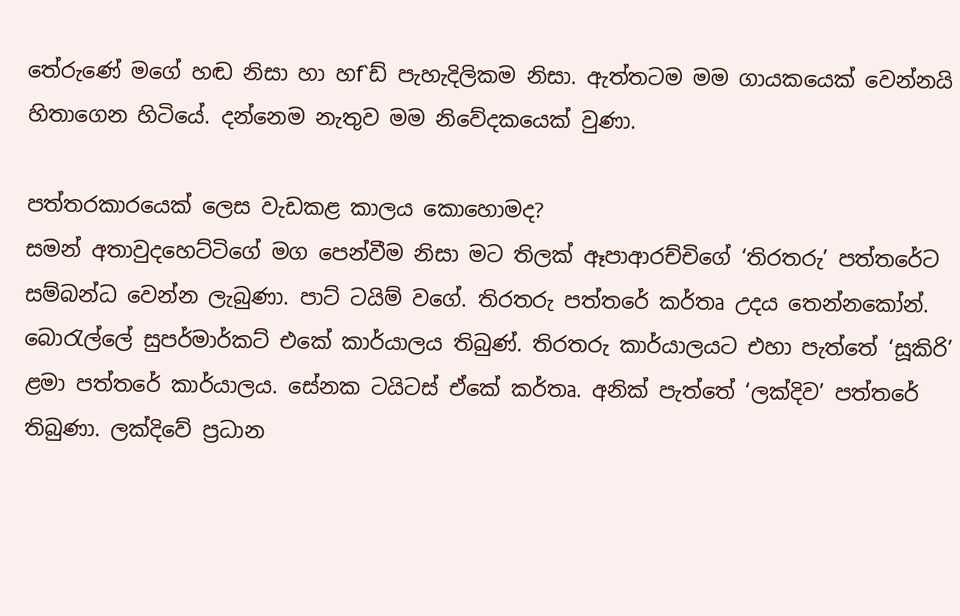තේරුණේ මගේ හඬ නිසා හා හf`ඩ් පැහැදිලිකම නිසා. ඇත්තටම මම ගායකයෙක් වෙන්නයි හිතාගෙන හිටියේ. දන්නෙම නැතුව මම නිවේදකයෙක් වුණා.

පත්තරකාරයෙක් ලෙස වැඩකළ කාලය කොහොමද?
සමන් අතාවුදහෙට්ටිගේ මග පෙන්වීම නිසා මට තිලක් ඈපාආරච්චිගේ ‘තිරතරු’ පත්තරේට සම්බන්ධ වෙන්න ලැබුණා. පාට් ටයිම් වගේ. තිරතරු පත්තරේ කර්තෘ උදය තෙන්නකෝන්. බොරැල්ලේ සුපර්මාර්කට් එකේ කාර්යාලය තිබුණ්. තිරතරු කාර්යාලයට එහා පැත්තේ ‘සූකිරි’ ළමා පත්තරේ කාර්යාලය. සේනක ටයිටස් ඒකේ කර්තෘ. අනික් පැත්තේ ‘ලක්දිව’ පත්තරේ තිබුණා. ලක්දිවේ ප්‍රධාන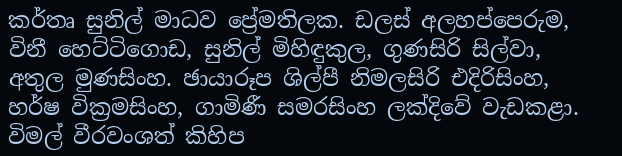කර්තෘ සුනිල් මාධව ප්‍රේමතිලක. ඩලස් අලහප්පෙරුම, විනී හෙට්ටිගොඩ, සුනිල් මිහිඳුකුල, ගුණසිරි සිල්වා, අතුල මුණසිංහ. ඡායාරූප ශිල්පී නිමලසිරි එදිරිසිංහ, හර්ෂ වික්‍රමසිංහ, ගාමිණී සමරසිංහ ලක්දිවේ වැඩකළා. විමල් වීරවංශත් කිහිප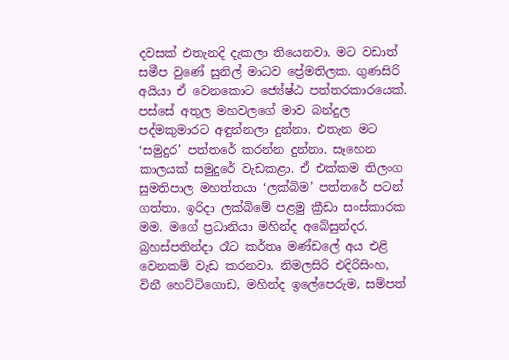දවසක් එතැනදි දැකලා තියෙනවා. මට වඩාත් සමීප වුණේ සුනිල් මාධව ප්‍රේමතිලක. ගුණසිරි අයියා ඒ වෙනකොට ජ්‍යේෂ්ඨ පත්තරකාරයෙක්.
පස්සේ අතුල මහවලගේ මාව බන්දුල පද්මකුමාරට අඳුන්නලා දුන්නා. එතැන මට ‘සමුදුර’ පත්තරේ කරන්න දුන්නා. සෑහෙන කාලයක් සමුදුරේ වැඩකළා. ඒ එක්කම තිලංග සුමතිපාල මහත්තයා ‘ලක්බිම’ පත්තරේ පටන් ගත්තා. ඉරිදා ලක්බිමේ පළමු ක්‍රීඩා සංස්කාරක මම. මගේ ප්‍රධානියා මහින්ද අබේසුන්දර. බ්‍රහස්පතින්දා රෑට කර්තෘ මණ්ඩලේ අය එළි වෙනකම් වැඩ කරනවා. නිමලසිරි එදිරිසිංහ, විනී හෙට්ටිගොඩ, මහින්ද ඉලේපෙරුම, සම්පත්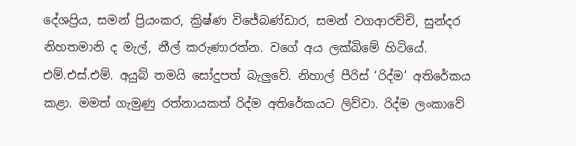දේශප්‍රිය, සමන් ප්‍රියංකර, ක්‍රිෂ්ණ විජේබණ්ඩාර, සමන් වගආරච්චි, සුන්දර නිහතමානි ද මැල්, නීල් කරුණාරත්න. වගේ අය ලක්බිමේ හිටියේ. එම්.එස්.එම්. අයුබ් තමයි සෝදුපත් බැලුවේ. නිහාල් පීරිස් ‘රිද්ම’ අතිරේකය කළා. මමත් ගැමුණු රත්නායකත් රිද්ම අතිරේකයට ලිව්වා. රිද්ම ලංකාවේ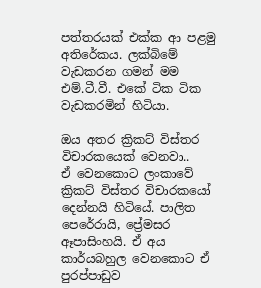පත්තරයක් එක්ක ආ පළමු අතිරේකය. ලක්බිමේ වැඩකරන ගමන් මම එම්.ටී.වී. එකේ ටික ටික වැඩකරමින් හිටියා.

ඔය අතර ක්‍රිකට් විස්තර විචාරකයෙක් වෙනවා..
ඒ වෙනකොට ලංකාවේ ක්‍රිකට් විස්තර විචාරකයෝ දෙන්නයි හිටියේ. පාලිත පෙරේරායි, ප්‍රේමසර ඈපාසිංහයි. ඒ අය කාර්යබහුල වෙනකොට ඒ පුරප්පාඩුව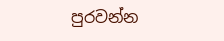පුරවන්න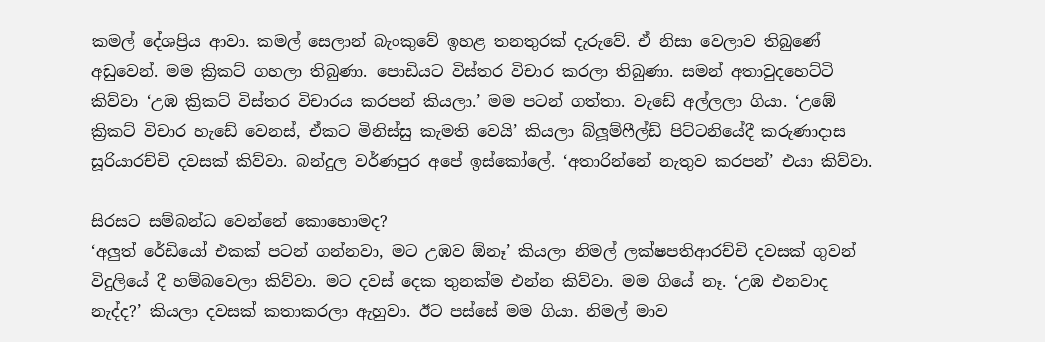කමල් දේශප්‍රිය ආවා. කමල් සෙලාන් බැංකුවේ ඉහළ තනතුරක් දැරුවේ. ඒ නිසා වෙලාව තිබුණේ අඩුවෙන්. මම ක්‍රිකට් ගහලා තිබුණා. පොඩියට විස්තර විචාර කරලා තිබුණා. සමන් අතාවුදහෙට්ටි කිව්වා ‘උඹ ක්‍රිකට් විස්තර විචාරය කරපන් කියලා.’ මම පටන් ගත්තා. වැඩේ අල්ලලා ගියා. ‘උඹේ ක්‍රිකට් විචාර හැඩේ වෙනස්, ඒකට මිනිස්සු කැමති වෙයි’ කියලා බ්ලූම්ෆීල්ඩ් පිට්ටනියේදී කරුණාදාස සූරියාරච්චි දවසක් කිව්වා. බන්දුල වර්ණපුර අපේ ඉස්කෝලේ. ‘අතාරින්නේ නැතුව කරපන්’ එයා කිව්වා.

සිරසට සම්බන්ධ වෙන්නේ කොහොමද?
‘අලුත් රේඩියෝ එකක් පටන් ගන්නවා, මට උඹව ඕනෑ’ කියලා නිමල් ලක්ෂපතිආරච්චි දවසක් ගුවන් විදුලියේ දී හම්බවෙලා කිව්වා. මට දවස් දෙක තුනක්ම එන්න කිව්වා. මම ගියේ නෑ. ‘උඹ එනවාද නැද්ද?’ කියලා දවසක් කතාකරලා ඇහුවා. ඊට පස්සේ මම ගියා. නිමල් මාව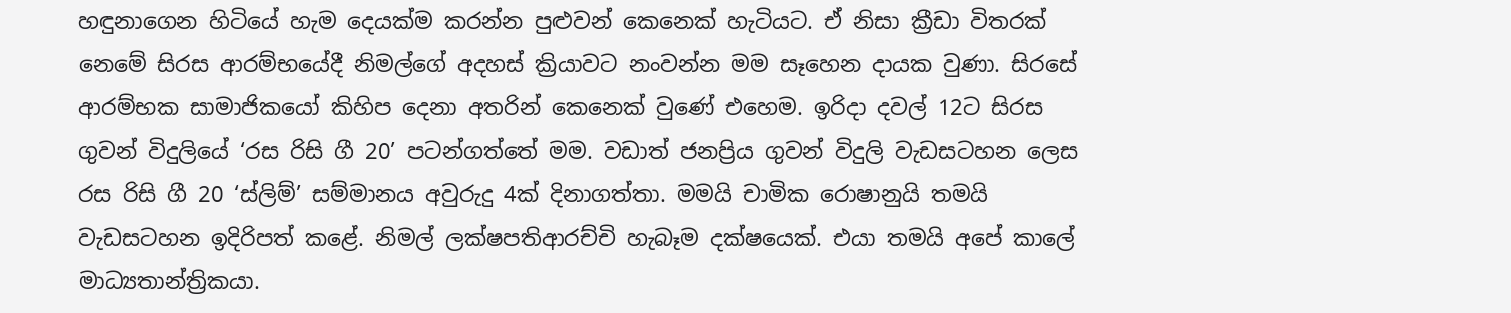හඳුනාගෙන හිටියේ හැම දෙයක්ම කරන්න පුළුවන් කෙනෙක් හැටියට. ඒ නිසා ක්‍රීඩා විතරක් නෙමේ සිරස ආරම්භයේදී නිමල්ගේ අදහස් ක්‍රියාවට නංවන්න මම සෑහෙන දායක වුණා. සිරසේ ආරම්භක සාමාජිකයෝ කිහිප දෙනා අතරින් කෙනෙක් වුණේ එහෙම. ඉරිදා දවල් 12ට සිරස ගුවන් විදුලියේ ‘රස රිසි ගී 20’ පටන්ගත්තේ මම. වඩාත් ජනප්‍රිය ගුවන් විදුලි වැඩසටහන ලෙස රස රිසි ගී 20 ‘ස්ලිම්’ සම්මානය අවුරුදු 4ක් දිනාගත්තා. මමයි චාමික රොෂානුයි තමයි වැඩසටහන ඉදිරිපත් කළේ. නිමල් ලක්ෂපතිආරච්චි හැබෑම දක්ෂයෙක්. එයා තමයි අපේ කාලේ මාධ්‍යතාන්ත්‍රිකයා.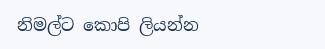නිමල්ට කොපි ලියන්න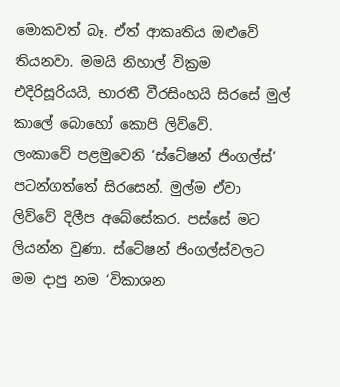මොකවත් බෑ. ඒත් ආකෘතිය ඔළුවේ තියනවා. මමයි නිහාල් වික්‍රම එදිරිසූරියයි, භාරතී වීරසිංහයි සිරසේ මුල් කාලේ බොහෝ කොපි ලිව්වේ.
ලංකාවේ පළමුවෙනි ‘ස්ටේෂන් ජිංගල්ස්’ පටන්ගත්තේ සිරසෙන්. මුල්ම ඒවා ලිව්වේ දිලීප අබේසේකර. පස්සේ මට ලියන්න වුණා. ස්ටේෂන් ජිංගල්ස්වලට මම දාපු නම ‘විකාශන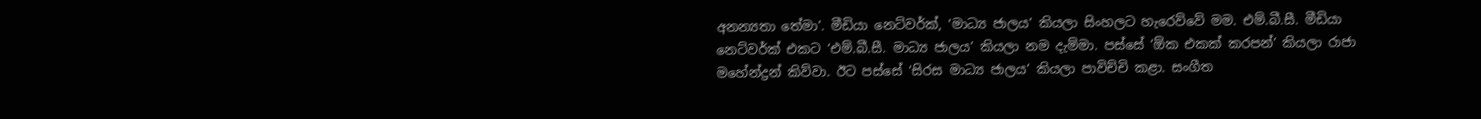අනන්‍යතා තේමා’. මීඩියා නෙට්වර්ක්, ‘මාධ්‍ය ජාලය’ කියලා සිංහලට හැරෙව්වේ මම. එම්.බී.සී. මීඩියා නෙට්වර්ක් එකට ‘එම්.බී.සී. මාධ්‍ය ජාලය’ කියලා නම දැම්මා. පස්සේ ‘ඕක එකක් කරපන්’ කියලා රාජා මහේන්ද්‍රන් කිව්වා. ඊට පස්සේ ‘සිරස මාධ්‍ය ජාලය’ කියලා පාවිච්චි කළා. සංගීත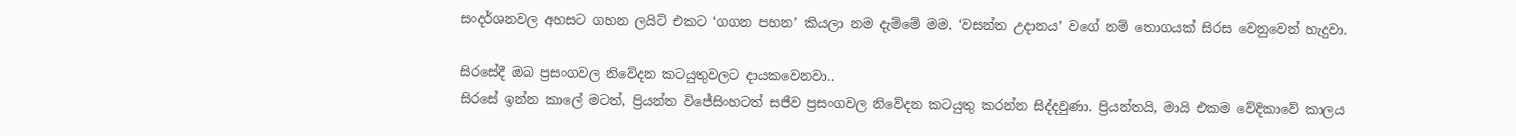සංදර්ශනවල අහසට ගහන ලයිට් එකට ‘ගගන පහන’ කියලා නම දැම්මේ මම. ‘වසන්ත උදානය’ වගේ නම් තොගයක් සිරස වෙනුවෙන් හැදුවා.

සිරසේදී ඔබ ප්‍රසංගවල නිවේදන කටයුතුවලට දායකවෙනවා..
සිරසේ ඉන්න කාලේ මටත්, ප්‍රියන්ත විජේසිංහටත් සජීව ප්‍රසංගවල නිවේදන කටයුතු කරන්න සිද්දවුණා. ප්‍රියන්තයි, මායි එකම වේදිකාවේ කාලය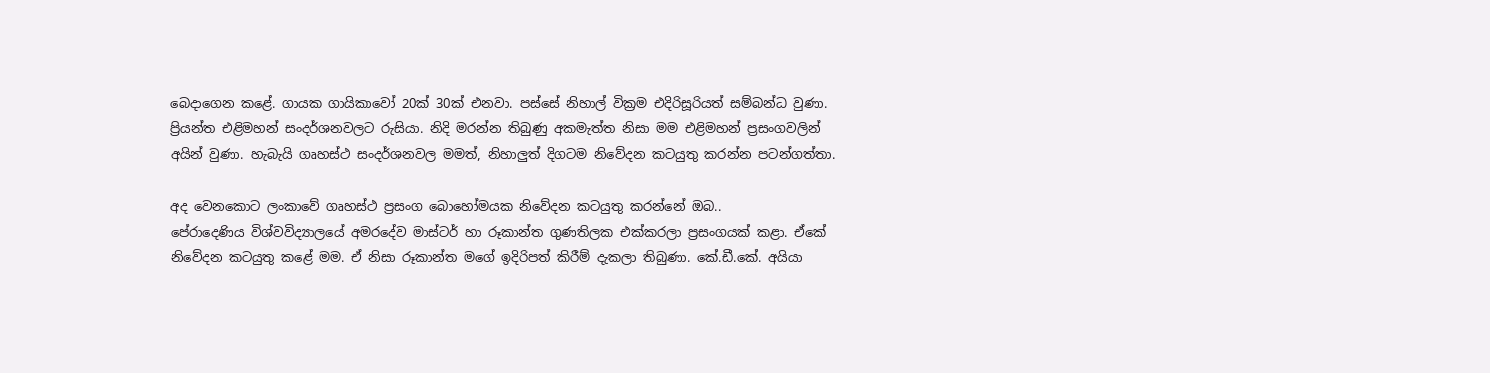බෙදාගෙන කළේ. ගායක ගායිකාවෝ 20ක් 30ක් එනවා. පස්සේ නිහාල් වික්‍රම එදිරිසූරියත් සම්බන්ධ වුණා. ප්‍රියන්ත එළිමහන් සංදර්ශනවලට රුසියා. නිදි මරන්න තිබුණු අකමැත්ත නිසා මම එළිමහන් ප්‍රසංගවලින් අයින් වුණා. හැබැයි ගෘහස්ථ සංදර්ශනවල මමත්, නිහාලුත් දිගටම නිවේදන කටයුතු කරන්න පටන්ගත්තා.

අද වෙනකොට ලංකාවේ ගෘහස්ථ ප්‍රසංග බොහෝමයක නිවේදන කටයුතු කරන්නේ ඔබ..
පේරාදෙණිය විශ්වවිද්‍යාලයේ අමරදේව මාස්ටර් හා රූකාන්ත ගුණතිලක එක්කරලා ප්‍රසංගයක් කළා. ඒකේ නිවේදන කටයුතු කළේ මම. ඒ නිසා රූකාන්ත මගේ ඉදිරිපත් කිරීම් දැකලා තිබුණා. කේ.ඩී.කේ. අයියා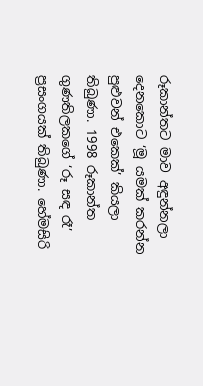රූකාන්තට මාව අඳුන්නලා දෙනකොට ‘මූ යමක් කරන්න පුළුවන් එකෙක්’ කියලා තිබුණා. 1998 රූකාන්ත ගුණතිලකගේ ‘රූ සඳ රෑ’ ප්‍රසංගයක් තිබුණා. හේමසිරි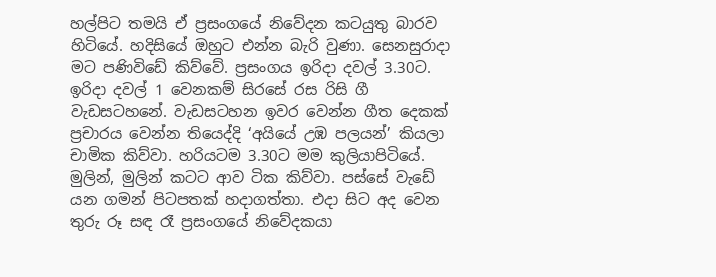හල්පිට තමයි ඒ ප්‍රසංගයේ නිවේදන කටයුතු බාරව හිටියේ. හදිසියේ ඔහුට එන්න බැරි වුණා. සෙනසුරාදා මට පණිවිඩේ කිව්වේ. ප්‍රසංගය ඉරිදා දවල් 3.30ට. ඉරිදා දවල් 1 වෙනකම් සිරසේ රස රිසි ගී වැඩසටහනේ. වැඩසටහන ඉවර වෙන්න ගීත දෙකක් ප්‍රචාරය වෙන්න තියෙද්දි ‘අයියේ උඹ පලයන්’ කියලා චාමික කිව්වා. හරියටම 3.30ට මම කුලියාපිටියේ. මුලින්, මුලින් කටට ආව ටික කිව්වා. පස්සේ වැඩේ යන ගමන් පිටපතක් හදාගත්තා. එදා සිට අද වෙන තුරු රූ සඳ රෑ ප්‍රසංගයේ නිවේදකයා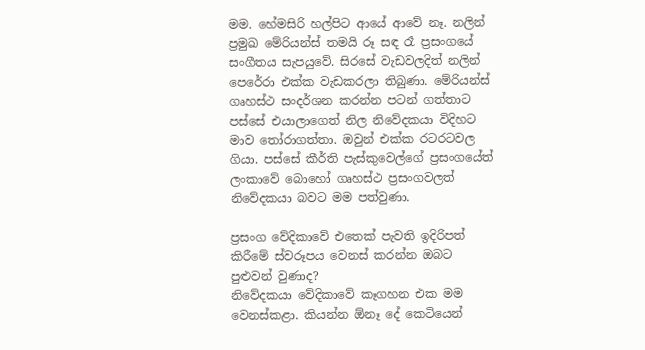මම. හේමසිරි හල්පිට ආයේ ආවේ නෑ. නලින් ප්‍රමුඛ මේරියන්ස් තමයි රූ සඳ රෑ ප්‍රසංගයේ සංගීතය සැපයුවේ. සිරසේ වැඩවලදිත් නලින් පෙරේරා එක්ක වැඩකරලා තිබුණා. මේරියන්ස් ගෘහස්ථ සංදර්ශන කරන්න පටන් ගත්තාට පස්සේ එයාලාගෙත් නිල නිවේදකයා විදිහට මාව තෝරාගත්තා. ඔවුන් එක්ක රටරටවල ගියා. පස්සේ කීර්ති පැස්කුවෙල්ගේ ප්‍රසංගයේත් ලංකාවේ බොහෝ ගෘහස්ථ ප්‍රසංගවලත් නිවේදකයා බවට මම පත්වුණා.

ප්‍රසංග වේදිකාවේ එතෙක් පැවති ඉදිරිපත් කිරීමේ ස්වරූපය වෙනස් කරන්න ඔබට පුළුවන් වුණාද?
නිවේදකයා වේදිකාවේ කෑගහන එක මම වෙනස්කළා. කියන්න ඕනෑ දේ කෙටියෙන්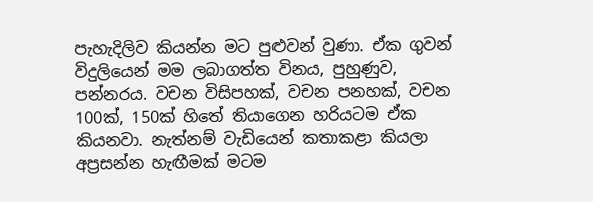පැහැදිලිව කියන්න මට පුළුවන් වුණා. ඒක ගුවන් විදුලියෙන් මම ලබාගත්ත විනය, පුහුණුව, පන්නරය. වචන විසිපහක්, වචන පනහක්, වචන 100ක්, 150ක් හිතේ තියාගෙන හරියටම ඒක කියනවා. නැත්නම් වැඩියෙන් කතාකළා කියලා අප්‍රසන්න හැඟීමක් මටම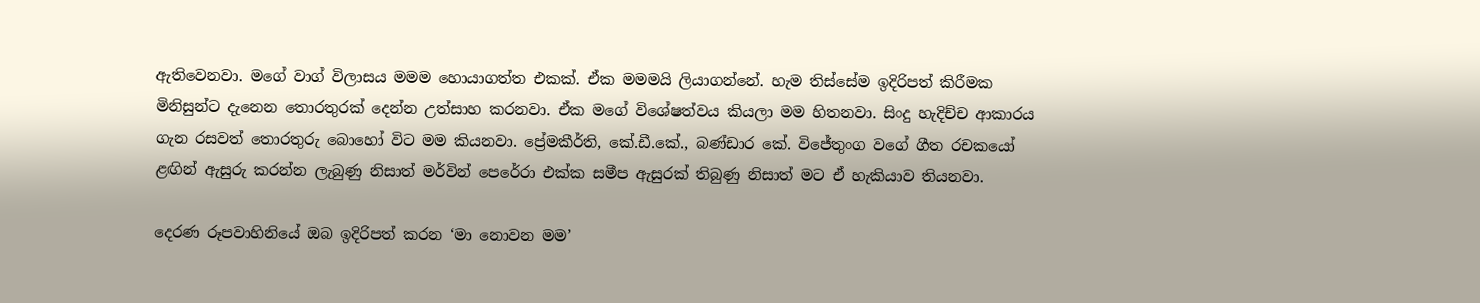ඇතිවෙනවා. මගේ වාග් විලාසය මමම හොයාගත්ත එකක්. ඒක මමමයි ලියාගන්නේ. හැම තිස්සේම ඉදිරිපත් කිරීමක මිනිසුන්ට දැනෙන තොරතුරක් දෙන්න උත්සාහ කරනවා. ඒක මගේ විශේෂත්වය කියලා මම හිතනවා. සිංදු හැදිච්ච ආකාරය ගැන රසවත් තොරතුරු බොහෝ විට මම කියනවා. ප්‍රේමකීර්ති, කේ.ඩී.කේ., බණ්ඩාර කේ. විජේතුංග වගේ ගීත රචකයෝ ළඟින් ඇසුරු කරන්න ලැබුණු නිසාත් මර්වින් පෙරේරා එක්ක සමීප ඇසුරක් තිබුණු නිසාත් මට ඒ හැකියාව තියනවා.

දෙරණ රූපවාහිනියේ ඔබ ඉදිරිපත් කරන ‘මා නොවන මම’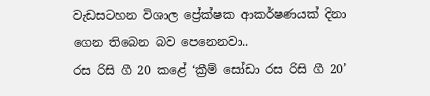වැඩසටහන විශාල ප්‍රේක්ෂක ආකර්ෂණයක් දිනා ගෙන තිබෙන බව පෙනෙනවා..
රස රිසි ගී 20 කළේ ‘ක්‍රීම් සෝඩා රස රිසි ගී 20’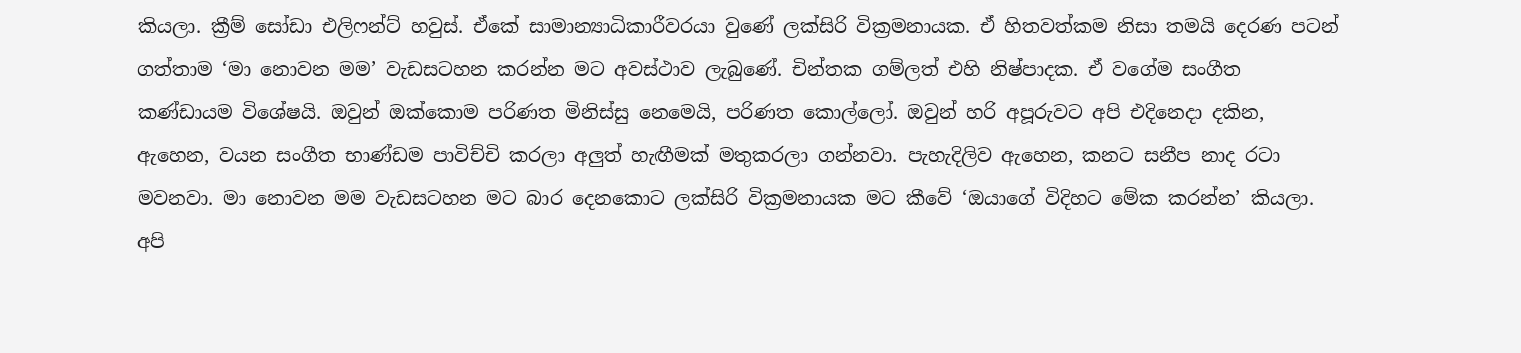කියලා. ක්‍රීම් සෝඩා එලිෆන්ට් හවුස්. ඒකේ සාමාන්‍යාධිකාරීවරයා වුණේ ලක්සිරි වික්‍රමනායක. ඒ හිතවත්කම නිසා තමයි දෙරණ පටන් ගත්තාම ‘මා නොවන මම’ වැඩසටහන කරන්න මට අවස්ථාව ලැබුණේ. චින්තක ගම්ලත් එහි නිෂ්පාදක. ඒ වගේම සංගීත කණ්ඩායම විශේෂයි. ඔවුන් ඔක්කොම පරිණත මිනිස්සු නෙමෙයි, පරිණත කොල්ලෝ. ඔවුන් හරි අපූරුවට අපි එදිනෙදා දකින, ඇහෙන, වයන සංගීත භාණ්ඩම පාවිච්චි කරලා අලුත් හැඟීමක් මතුකරලා ගන්නවා. පැහැදිලිව ඇහෙන, කනට සනීප නාද රටා මවනවා. මා නොවන මම වැඩසටහන මට බාර දෙනකොට ලක්සිරි වික්‍රමනායක මට කීවේ ‘ඔයාගේ විදිහට මේක කරන්න’ කියලා.
අපි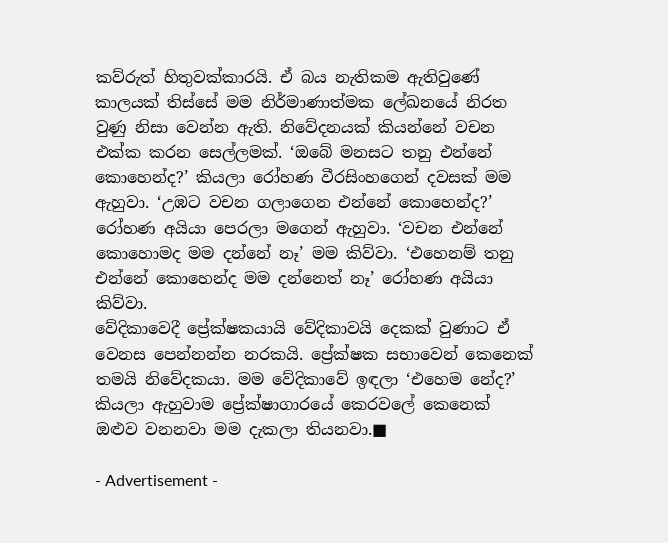කව්රුත් හිතුවක්කාරයි. ඒ බය නැතිකම ඇතිවුණේ කාලයක් තිස්සේ මම නිර්මාණාත්මක ලේඛනයේ නිරත වුණු නිසා වෙන්න ඇති. නිවේදනයක් කියන්නේ වචන එක්ක කරන සෙල්ලමක්. ‘ඔබේ මනසට තනු එන්නේ කොහෙන්ද?’ කියලා රෝහණ වීරසිංහගෙන් දවසක් මම ඇහුවා. ‘උඹට වචන ගලාගෙන එන්නේ කොහෙන්ද?’ රෝහණ අයියා පෙරලා මගෙන් ඇහුවා. ‘වචන එන්නේ කොහොමද මම දන්නේ නෑ’ මම කිව්වා. ‘එහෙනම් තනු එන්නේ කොහෙන්ද මම දන්නෙත් නෑ’ රෝහණ අයියා කිව්වා.
වේදිකාවෙදී ප්‍රේක්ෂකයායි වේදිකාවයි දෙකක් වුණාට ඒ වෙනස පෙන්නන්න නරකයි. ප්‍රේක්ෂක සභාවෙන් කෙනෙක් තමයි නිවේදකයා. මම වේදිකාවේ ඉඳලා ‘එහෙම නේද?’ කියලා ඇහුවාම ප්‍රේක්ෂාගාරයේ කෙරවලේ කෙනෙක් ඔළුව වනනවා මම දැකලා තියනවා.■

- Advertisement -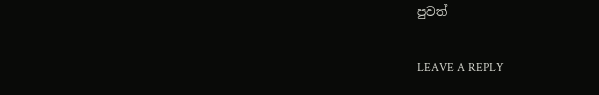පුවත්

LEAVE A REPLY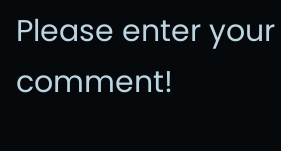Please enter your comment!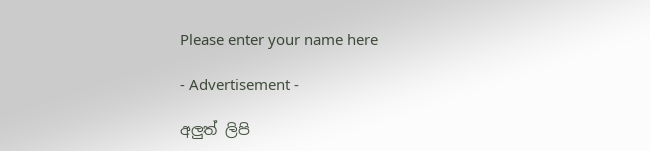Please enter your name here

- Advertisement -

අලුත් ලිපි